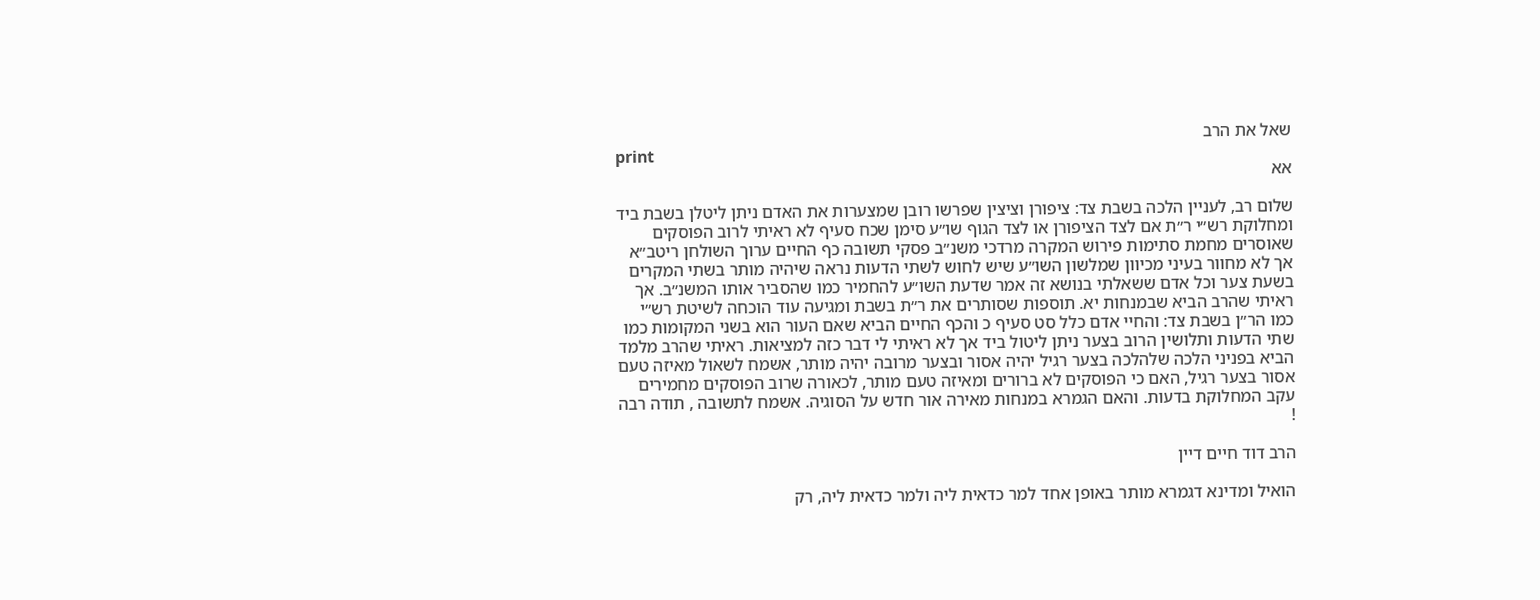שאל את הרב
print
אא

שלום רב, לעניין הלכה בשבת צד: ציפורן וציצין שפרשו רובן שמצערות את האדם ניתן ליטלן בשבת ביד ומחלוקת רש״י ר״ת אם לצד הציפורן או לצד הגוף שו״ע סימן שכח סעיף לא ראיתי לרוב הפוסקים שאוסרים מחמת סתימות פירוש המקרה מרדכי משנ״ב פסקי תשובה כף החיים ערוך השולחן ריטב״א אך לא מחוור בעיני מכיוון שמלשון השו״ע שיש לחוש לשתי הדעות נראה שיהיה מותר בשתי המקרים בשעת צער וכל אדם ששאלתי בנושא זה אמר שדעת השו״ע להחמיר כמו שהסביר אותו המשנ״ב. אך ראיתי שהרב הביא שבמנחות יא. תוספות שסותרים את ר״ת בשבת ומגיעה עוד הוכחה לשיטת רש״י כמו הר״ן בשבת צד: והחיי אדם כלל סט סעיף כ והכף החיים הביא שאם העור הוא בשני המקומות כמו שתי הדעות ותלושין הרוב בצער ניתן ליטול ביד אך לא ראיתי לי דבר כזה למציאות. ראיתי שהרב מלמד הביא בפניני הלכה שלהלכה בצער רגיל יהיה אסור ובצער מרובה יהיה מותר, אשמח לשאול מאיזה טעם אסור בצער רגיל, האם כי הפוסקים לא ברורים ומאיזה טעם מותר, לכאורה שרוב הפוסקים מחמירים עקב המחלוקת בדעות. והאם הגמרא במנחות מאירה אור חדש על הסוגיה. אשמח לתשובה , תודה רבה !

הרב דוד חיים דיין

הואיל ומדינא דגמרא מותר באופן אחד למר כדאית ליה ולמר כדאית ליה, רק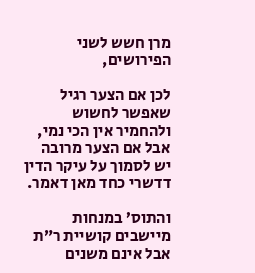מרן חשש לשני הפירושים,

לכן אם הצער רגיל שאפשר לחשוש ולהחמיר אין הכי נמי, אבל אם הצער מרובה יש לסמוך על עיקר הדין דדשרי כחד מאן דאמר.

והתוס’ במנחות מיישבים קושיית ר”ת אבל אינם משנים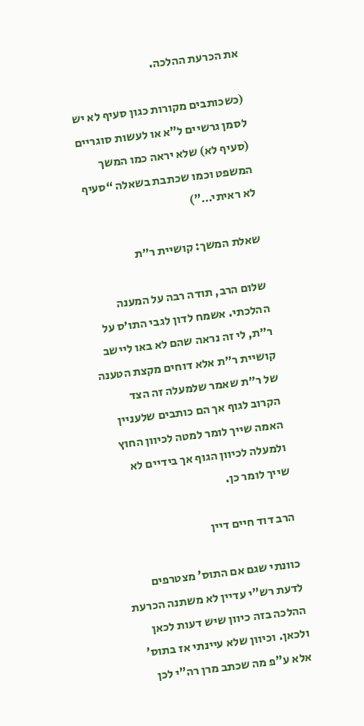את הכרעת ההלכה.

(כשכותבים מקורות כגון סעיף לא יש לסמן גרשיים ל”א או לעשות סוגריים (סעיף לא) שלא יראה כמו המשך המשפט וכמו שכתבת בשאלה “סעיף לא ראיתי…”)

שאלת המשך: קושיית ר״ת

שלום הרב, תודה רבה על המענה ההלכתי. אשמח לדון לגבי התו׳ס על ר״ת, לי זה נראה שהם לא באו ליישב קושיית ר״ת אלא דוחים מקצת הטענה של ר״ת שאמר שלמעלה זה הצד הקרוב לגוף אך הם כותבים שלעניין האמה שייך לומר למטה לכיוון החוץ ולמעלה לכיוון הגוף אך בידיים לא שייך לומר כן.

הרב דוד חיים דיין

כוונתי שגם אם התוס’ מצטרפים לדעת רש”י עדיין לא משתנה הכרעת ההלכה בזה כיוון שיש דעות לכאן ולכאן. וכיוון שלא עיינתי אז בתוס’ אלא ע”פ מה שכתב מרן רה”י לכן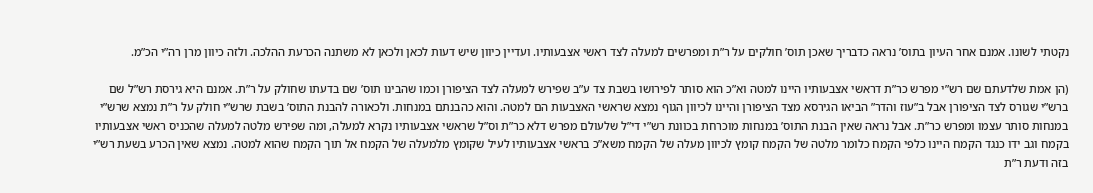נקטתי לשונו. אמנם אחר העיון בתוס’ נראה כדבריך שאכן תוס’ חולקים על ר”ת ומפרשים למעלה לצד ראשי אצבעותיו. ועדיין כיוון שיש דעות לכאן ולכאן לא משתנה הכרעת ההלכה. ולזה כיוון מרן רה”י הכ”מ.

(הן אמת שלדעתם שם רש”י מפרש כר”ת דראשי אצבעותיו היינו למטה וא”כ הוא סותר לפירושו בשבת צד ע”ב שפירש למעלה לצד הציפורן וכמו שהבינו תוס’ שם בדעתו שחולק על ר”ת. אמנם היא גירסת רש”ל שם ברש”י שגורס לצד הציפורן אבל ב”עוז והדר” הביאו הגירסא מצד הציפורן והיינו לכיוון הגוף נמצא שראשי האצבעות הם למטה. והוא כהבנתם במנחות. ולכאורה להבנת התוס’ בשבת שרש”י חולק על ר”ת נמצא שרש”י במנחות סותר עצמו ומפרש כר”ת. אבל נראה שאין הבנת התוס’ במנחות מוכרחת בכוונת רש”י די”ל שלעולם מפרש דלא כר”ת וס”ל שראשי אצבעותיו נקרא למעלה, ומה שפירש מלטה למעלה שהכניס ראשי אצבעותיו בקמח וגב ידו כנגד הקמח היינו כלפי הקמח כלומר מלטה של הקמח קומץ לכיוון מעלה של הקמח משא”כ בראשי אצבעותיו לעיל שקומץ מלמעלה של הקמח אל תוך הקמח שהוא למטה. נמצא שאין הכרע בשעת רש”י בזה ודעת ר”ת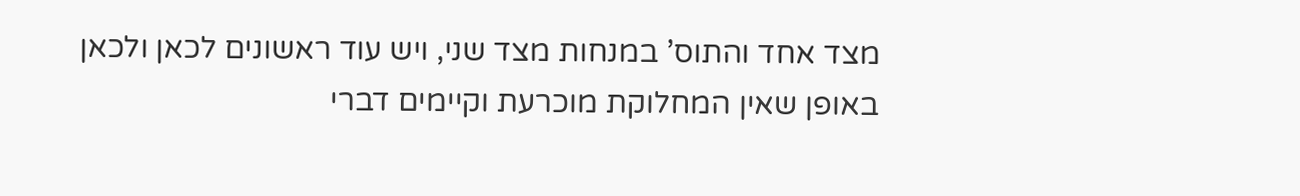מצד אחד והתוס’ במנחות מצד שני, ויש עוד ראשונים לכאן ולכאן באופן שאין המחלוקת מוכרעת וקיימים דברי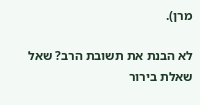מרן).

לא הבנת את תשובת הרב? שאל שאלת בירור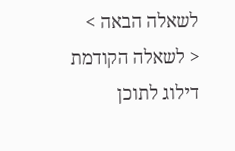לשאלה הבאה >
< לשאלה הקודמת
דילוג לתוכן